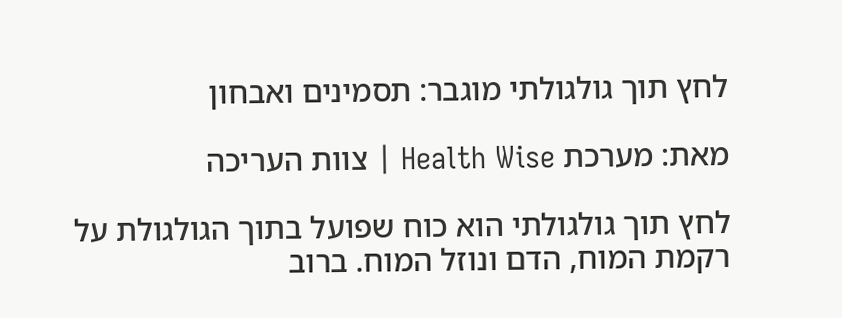לחץ תוך גולגולתי מוגבר: תסמינים ואבחון

מאת: מערכת Health Wise | צוות העריכה

לחץ תוך גולגולתי הוא כוח שפועל בתוך הגולגולת על רקמת המוח, הדם ונוזל המוח. ברוב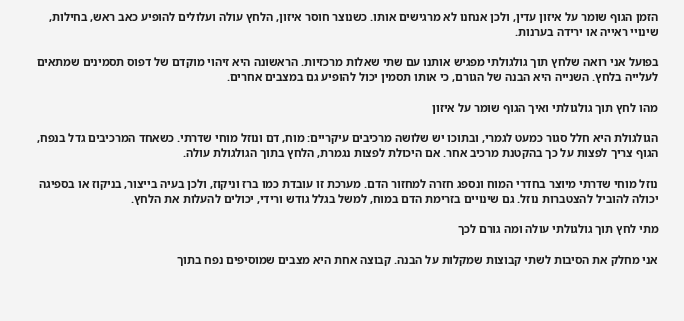הזמן הגוף שומר על איזון עדין, ולכן אנחנו לא מרגישים אותו. כשנוצר חוסר איזון, הלחץ עולה ועלולים להופיע כאב ראש, בחילות, שינויי ראייה או ירידה בערנות.

בפועל אני רואה שלחץ תוך גולגולתי מפגיש אותנו עם שתי שאלות מרכזיות. הראשונה היא זיהוי מוקדם של דפוס תסמינים שמתאים לעלייה בלחץ. השנייה היא הבנה של הגורם, כי אותו תסמין יכול להופיע גם במצבים אחרים.

מהו לחץ תוך גולגולתי ואיך הגוף שומר על איזון

הגולגולת היא חלל סגור כמעט לגמרי, ובתוכו יש שלושה מרכיבים עיקריים: מוח, דם ונוזל מוחי שדרתי. כשאחד המרכיבים גדל בנפח, הגוף צריך לפצות על כך בהקטנת מרכיב אחר. אם היכולת לפצות נגמרת, הלחץ בתוך הגולגולת עולה.

נוזל מוחי שדרתי מיוצר בחדרי המוח ונספג חזרה למחזור הדם. מערכת זו עובדת כמו ברז וניקוז, ולכן בעיה בייצור, בניקוז או בספיגה יכולה להוביל להצטברות נוזל. גם שינויים בזרימת הדם במוח, למשל בגלל גודש ורידי, יכולים להעלות את הלחץ.

מתי לחץ תוך גולגולתי עולה ומה גורם לכך

אני מחלק את הסיבות לשתי קבוצות שמקלות על הבנה. קבוצה אחת היא מצבים שמוסיפים נפח בתוך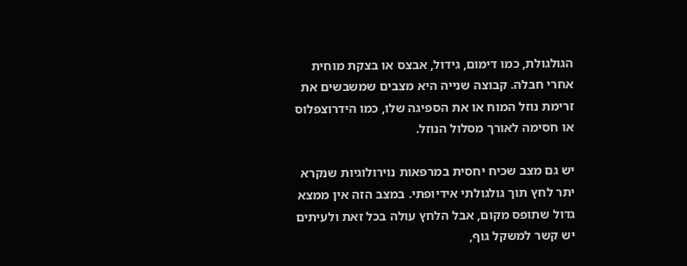הגולגולת, כמו דימום, גידול, אבצס או בצקת מוחית אחרי חבלה. קבוצה שנייה היא מצבים שמשבשים את זרימת נוזל המוח או את הספיגה שלו, כמו הידרוצפלוס או חסימה לאורך מסלול הנוזל.

יש גם מצב שכיח יחסית במרפאות נוירולוגיות שנקרא יתר לחץ תוך גולגולתי אידיופתי. במצב הזה אין ממצא גדול שתופס מקום, אבל הלחץ עולה בכל זאת ולעיתים יש קשר למשקל גוף,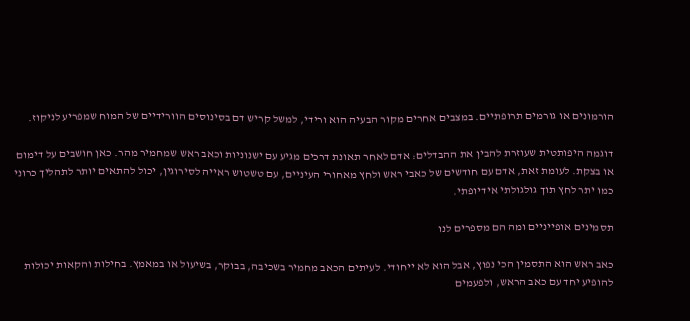הורמונים או גורמים תרופתיים. במצבים אחרים מקור הבעיה הוא ורידי, למשל קריש דם בסינוסים הוורידיים של המוח שמפריע לניקוז.

דוגמה היפותטית שעוזרת להבין את ההבדלים: אדם לאחר תאונת דרכים מגיע עם ישנוניות וכאב ראש שמחמיר מהר. כאן חושבים על דימום או בצקת. לעומת זאת, אדם עם חודשים של כאבי ראש ולחץ מאחורי העיניים, עם טשטוש ראייה לסירוגין, יכול להתאים יותר לתהליך כרוני כמו יתר לחץ תוך גולגולתי אידיופתי.

תסמינים אופייניים ומה הם מספרים לנו

כאב ראש הוא התסמין הכי נפוץ, אבל הוא לא ייחודי. לעיתים הכאב מחמיר בשכיבה, בבוקר, בשיעול או במאמץ. בחילות והקאות יכולות להופיע יחד עם כאב הראש, ולפעמים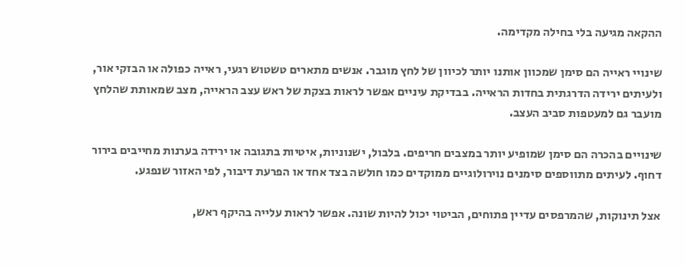ההקאה מגיעה בלי בחילה מקדימה.

שינויי ראייה הם סימן שמכוון אותנו יותר לכיוון של לחץ מוגבר. אנשים מתארים טשטוש רגעי, ראייה כפולה או הבזקי אור, ולעיתים ירידה הדרגתית בחדות הראייה. בבדיקת עיניים אפשר לראות בצקת של ראש עצב הראייה, מצב שמאותת שהלחץ מועבר גם למעטפות סביב העצב.

שינויים בהכרה הם סימן שמופיע יותר במצבים חריפים. בלבול, ישנוניות, איטיות בתגובה או ירידה בערנות מחייבים בירור דחוף. לעיתים מתווספים סימנים נוירולוגיים ממוקדים כמו חולשה בצד אחד או הפרעת דיבור, לפי האזור שנפגע.

אצל תינוקות, שהמרפסים עדיין פתוחים, הביטוי יכול להיות שונה. אפשר לראות עלייה בהיקף ראש,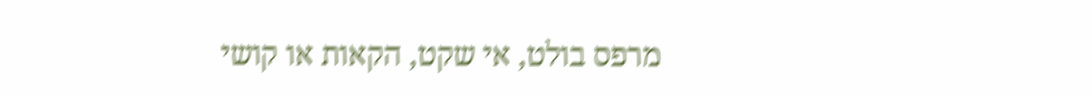מרפס בולט, אי שקט, הקאות או קושי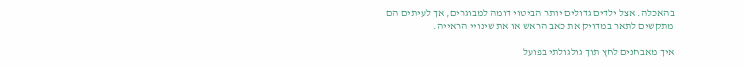בהאכלה. אצל ילדים גדולים יותר הביטוי דומה למבוגרים, אך לעיתים הם מתקשים לתאר במדויק את כאב הראש או את שינויי הראייה.

איך מאבחנים לחץ תוך גולגולתי בפועל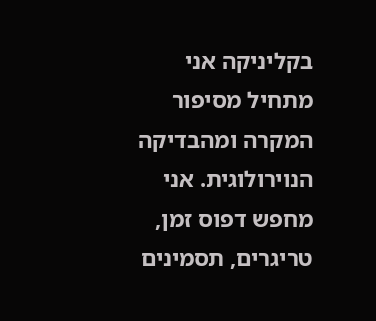בקליניקה אני מתחיל מסיפור המקרה ומהבדיקה הנוירולוגית. אני מחפש דפוס זמן, טריגרים, תסמינים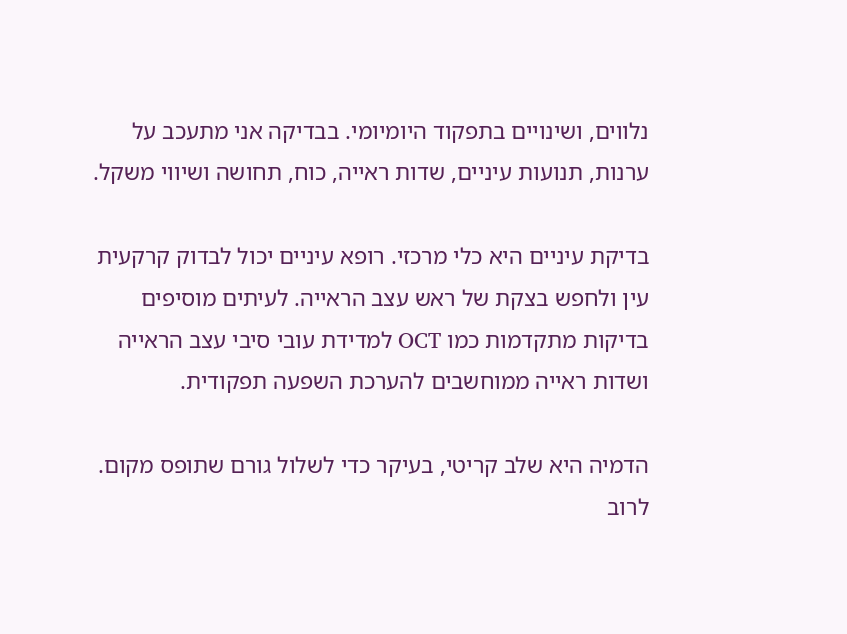נלווים, ושינויים בתפקוד היומיומי. בבדיקה אני מתעכב על ערנות, תנועות עיניים, שדות ראייה, כוח, תחושה ושיווי משקל.

בדיקת עיניים היא כלי מרכזי. רופא עיניים יכול לבדוק קרקעית עין ולחפש בצקת של ראש עצב הראייה. לעיתים מוסיפים בדיקות מתקדמות כמו OCT למדידת עובי סיבי עצב הראייה ושדות ראייה ממוחשבים להערכת השפעה תפקודית.

הדמיה היא שלב קריטי, בעיקר כדי לשלול גורם שתופס מקום. לרוב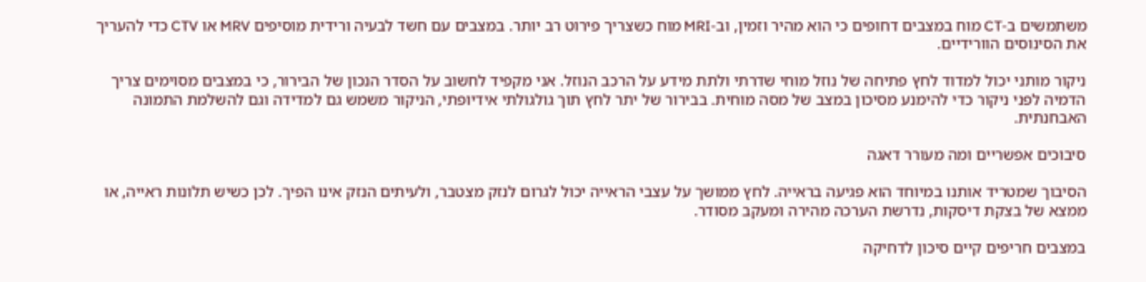משתמשים ב-CT מוח במצבים דחופים כי הוא מהיר וזמין, וב-MRI מוח כשצריך פירוט רב יותר. במצבים עם חשד לבעיה ורידית מוסיפים MRV או CTV כדי להעריך את הסינוסים הוורידיים.

ניקור מותני יכול למדוד לחץ פתיחה של נוזל מוחי שדרתי ולתת מידע על הרכב הנוזל. אני מקפיד לחשוב על הסדר הנכון של הבירור, כי במצבים מסוימים צריך הדמיה לפני ניקור כדי להימנע מסיכון במצב של מסה מוחית. בבירור של יתר לחץ תוך גולגולתי אידיופתי, הניקור משמש גם למדידה וגם להשלמת התמונה האבחנתית.

סיבוכים אפשריים ומה מעורר דאגה

הסיבוך שמטריד אותנו במיוחד הוא פגיעה בראייה. לחץ ממושך על עצבי הראייה יכול לגרום לנזק מצטבר, ולעיתים הנזק אינו הפיך. לכן כשיש תלונות ראייה, או ממצא של בצקת דיסקות, נדרשת הערכה מהירה ומעקב מסודר.

במצבים חריפים קיים סיכון לדחיקה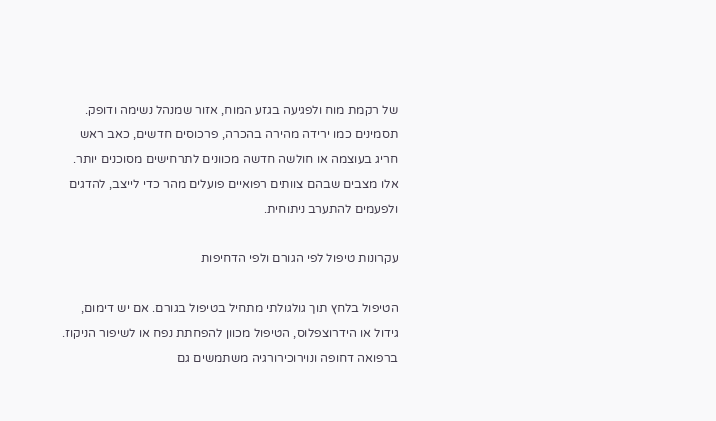של רקמת מוח ולפגיעה בגזע המוח, אזור שמנהל נשימה ודופק. תסמינים כמו ירידה מהירה בהכרה, פרכוסים חדשים, כאב ראש חריג בעוצמה או חולשה חדשה מכוונים לתרחישים מסוכנים יותר. אלו מצבים שבהם צוותים רפואיים פועלים מהר כדי לייצב, להדגים ולפעמים להתערב ניתוחית.

עקרונות טיפול לפי הגורם ולפי הדחיפות

הטיפול בלחץ תוך גולגולתי מתחיל בטיפול בגורם. אם יש דימום, גידול או הידרוצפלוס, הטיפול מכוון להפחתת נפח או לשיפור הניקוז. ברפואה דחופה ונוירוכירורגיה משתמשים גם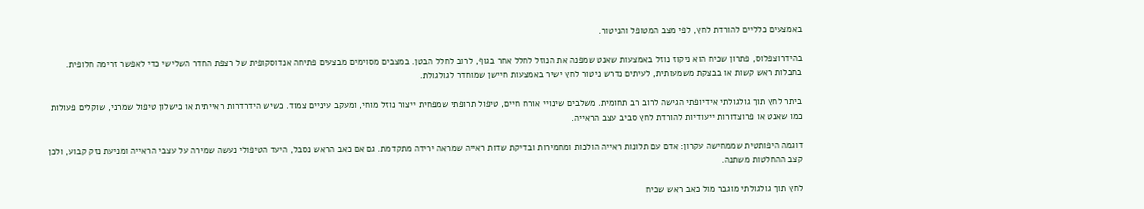באמצעים כלליים להורדת לחץ, לפי מצב המטופל והניטור.

בהידרוצפלוס, פתרון שכיח הוא ניקוז נוזל באמצעות שאנט שמפנה את הנוזל לחלל אחר בגוף, לרוב לחלל הבטן. במצבים מסוימים מבצעים פתיחה אנדוסקופית של רצפת החדר השלישי כדי לאפשר זרימה חלופית. בחבלות ראש קשות או בבצקת משמעותית, לעיתים נדרש ניטור לחץ ישיר באמצעות חיישן שמוחדר לגולגולת.

ביתר לחץ תוך גולגולתי אידיופתי הגישה לרוב רב תחומית. משלבים שינויי אורח חיים, טיפול תרופתי שמפחית ייצור נוזל מוחי, ומעקב עיניים צמוד. כשיש הידרדרות ראייתית או כישלון טיפול שמרני, שוקלים פעולות כמו שאנט או פרוצדורות ייעודיות להורדת לחץ סביב עצב הראייה.

דוגמה היפותטית שממחישה עקרון: אדם עם תלונות ראייה הולכות ומחמירות ובדיקת שדות ראייה שמראה ירידה מתקדמת. גם אם כאב הראש נסבל, היעד הטיפולי נעשה שמירה על עצבי הראייה ומניעת נזק קבוע, ולכן קצב ההחלטות משתנה.

לחץ תוך גולגולתי מוגבר מול כאב ראש שכיח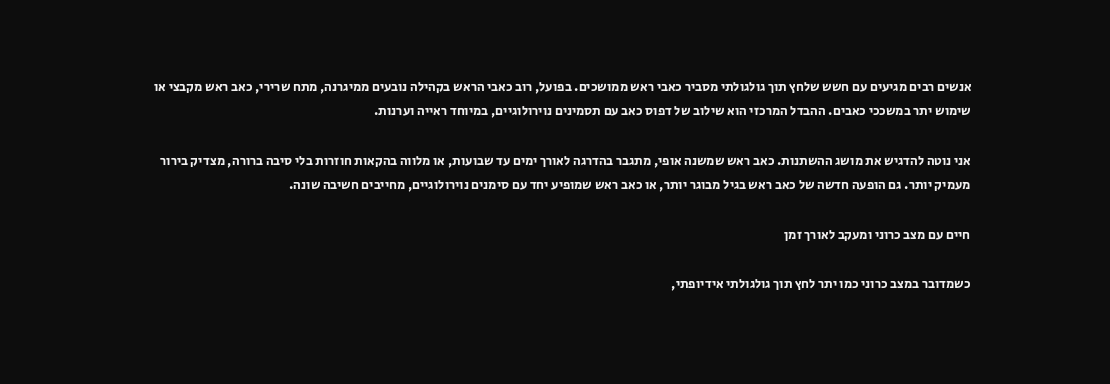אנשים רבים מגיעים עם חשש שלחץ תוך גולגולתי מסביר כאבי ראש ממושכים. בפועל, רוב כאבי הראש בקהילה נובעים ממיגרנה, מתח שרירי, כאב ראש מקבצי או שימוש יתר במשככי כאבים. ההבדל המרכזי הוא שילוב של דפוס כאב עם תסמינים נוירולוגיים, במיוחד ראייה וערנות.

אני נוטה להדגיש את מושג ההשתנות. כאב ראש שמשנה אופי, מתגבר בהדרגה לאורך ימים עד שבועות, או מלווה בהקאות חוזרות בלי סיבה ברורה, מצדיק בירור מעמיק יותר. גם הופעה חדשה של כאב ראש בגיל מבוגר יותר, או כאב ראש שמופיע יחד עם סימנים נוירולוגיים, מחייבים חשיבה שונה.

חיים עם מצב כרוני ומעקב לאורך זמן

כשמדובר במצב כרוני כמו יתר לחץ תוך גולגולתי אידיופתי,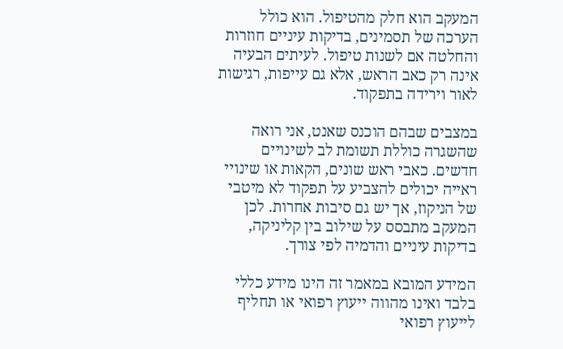המעקב הוא חלק מהטיפול. הוא כולל הערכה של תסמינים, בדיקות עיניים חוזרות והחלטה אם לשנות טיפול. לעיתים הבעיה אינה רק כאב הראש, אלא גם עייפות, רגישות לאור וירידה בתפקוד.

במצבים שבהם הוכנס שאנט, אני רואה שהשגרה כוללת תשומת לב לשינויים חדשים. כאבי ראש שונים, הקאות או שינויי ראייה יכולים להצביע על תפקוד לא מיטבי של הניקוז, אך יש גם סיבות אחרות. לכן המעקב מתבסס על שילוב בין קליניקה, בדיקות עיניים והדמיה לפי צורך.

המידע המובא במאמר זה הינו מידע כללי בלבד ואינו מהווה ייעוץ רפואי או תחליף לייעוץ רפואי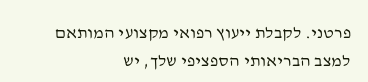פרטני. לקבלת ייעוץ רפואי מקצועי המותאם למצב הבריאותי הספציפי שלך, יש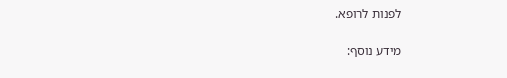לפנות לרופא.

מידע נוסף: